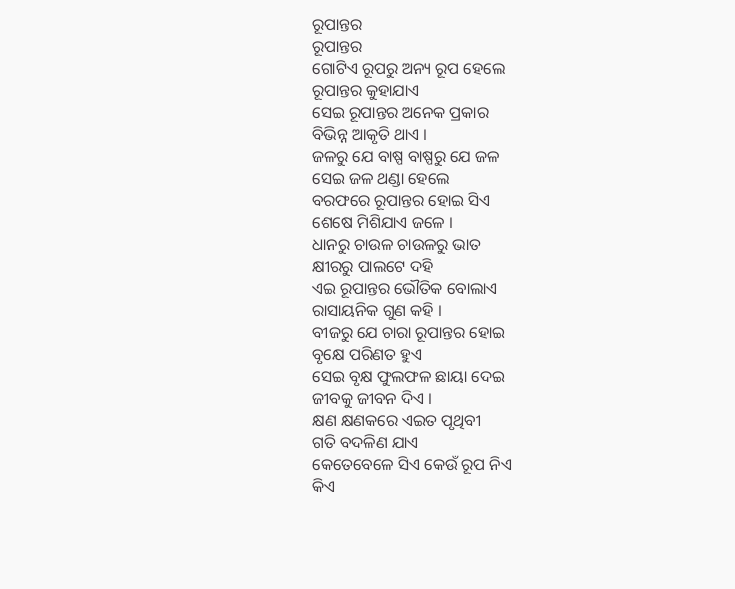ରୂପାନ୍ତର
ରୂପାନ୍ତର
ଗୋଟିଏ ରୂପରୁ ଅନ୍ୟ ରୂପ ହେଲେ
ରୂପାନ୍ତର କୁହାଯାଏ
ସେଇ ରୂପାନ୍ତର ଅନେକ ପ୍ରକାର
ବିଭିନ୍ନ ଆକୃତି ଥାଏ ।
ଜଳରୁ ଯେ ବାଷ୍ପ ବାଷ୍ପରୁ ଯେ ଜଳ
ସେଇ ଜଳ ଥଣ୍ଡା ହେଲେ
ବରଫରେ ରୂପାନ୍ତର ହୋଇ ସିଏ
ଶେଷେ ମିଶିଯାଏ ଜଳେ ।
ଧାନରୁ ଚାଉଳ ଚାଉଳରୁ ଭାତ
କ୍ଷୀରରୁ ପାଲଟେ ଦହି
ଏଇ ରୂପାନ୍ତର ଭୌତିକ ବୋଲାଏ
ରାସାୟନିକ ଗୁଣ କହି ।
ବୀଜରୁ ଯେ ଚାରା ରୂପାନ୍ତର ହୋଇ
ବୃକ୍ଷେ ପରିଣତ ହୁଏ
ସେଇ ବୃକ୍ଷ ଫୁଲଫଳ ଛାୟା ଦେଇ
ଜୀବକୁ ଜୀବନ ଦିଏ ।
କ୍ଷଣ କ୍ଷଣକରେ ଏଇତ ପୃଥିବୀ
ଗତି ବଦଳିଣ ଯାଏ
କେତେବେଳେ ସିଏ କେଉଁ ରୂପ ନିଏ
କିଏ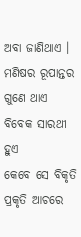ଅବା ଜାଣିଥାଏ ।
ମଣିଷର ରୂପାନ୍ତର ଗୁଣେ ଥାଏ
ବିବେକ ସାରଥୀ ହୁଏ
କେବେ ସେ ବିକୃତି ପ୍ରକୃତି ଆଚରେ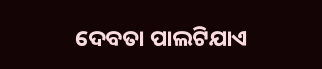ଦେବତା ପାଲଟିଯାଏ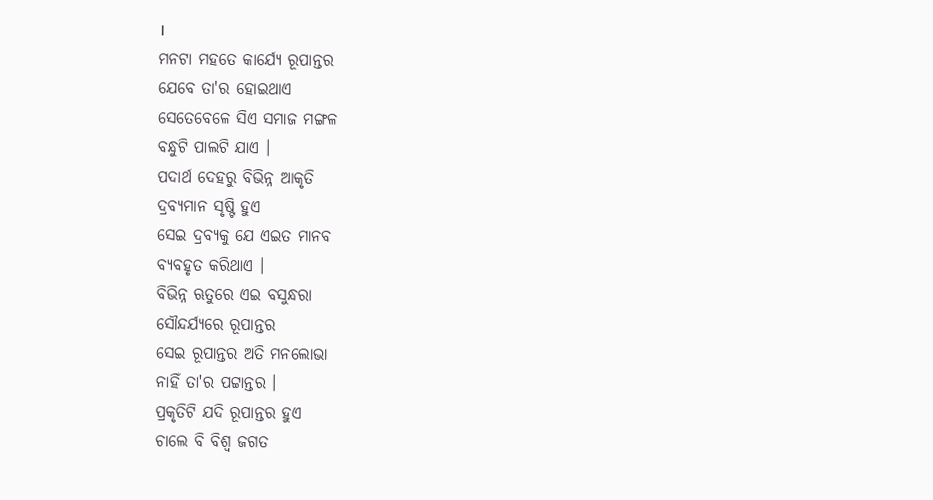।
ମନଟା ମହତେ କାର୍ଯ୍ୟେ ରୂପାନ୍ତର
ଯେବେ ତା'ର ହୋଇଥାଏ
ସେତେବେଳେ ସିଏ ସମାଜ ମଙ୍ଗଳ
ବନ୍ଧୁଟି ପାଲଟି ଯାଏ ।
ପଦାର୍ଥ ଦେହରୁ ବିଭିନ୍ନ ଆକୃତି
ଦ୍ରବ୍ୟମାନ ସୃଷ୍ଟି ହୁଏ
ସେଇ ଦ୍ରବ୍ୟକୁ ଯେ ଏଇତ ମାନବ
ବ୍ୟବହୃତ କରିଥାଏ ।
ବିଭିନ୍ନ ଋତୁରେ ଏଇ ବସୁନ୍ଧରା
ସୌନ୍ଦର୍ଯ୍ଯରେ ରୂପାନ୍ତର
ସେଇ ରୂପାନ୍ତର ଅତି ମନଲୋଭା
ନାହିଁ ତା'ର ପଟ୍ଟାନ୍ତର ।
ପ୍ରକୃତିଟି ଯଦି ରୂପାନ୍ତର ହୁଏ
ଚାଲେ ବି ବିଶ୍ବ ଜଗତ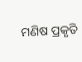ମଣିଷ ପ୍ରକୃତି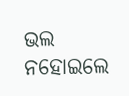ଭଲ ନହୋଇଲେ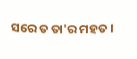ସରେ ତ ତା'ର ମହତ ।